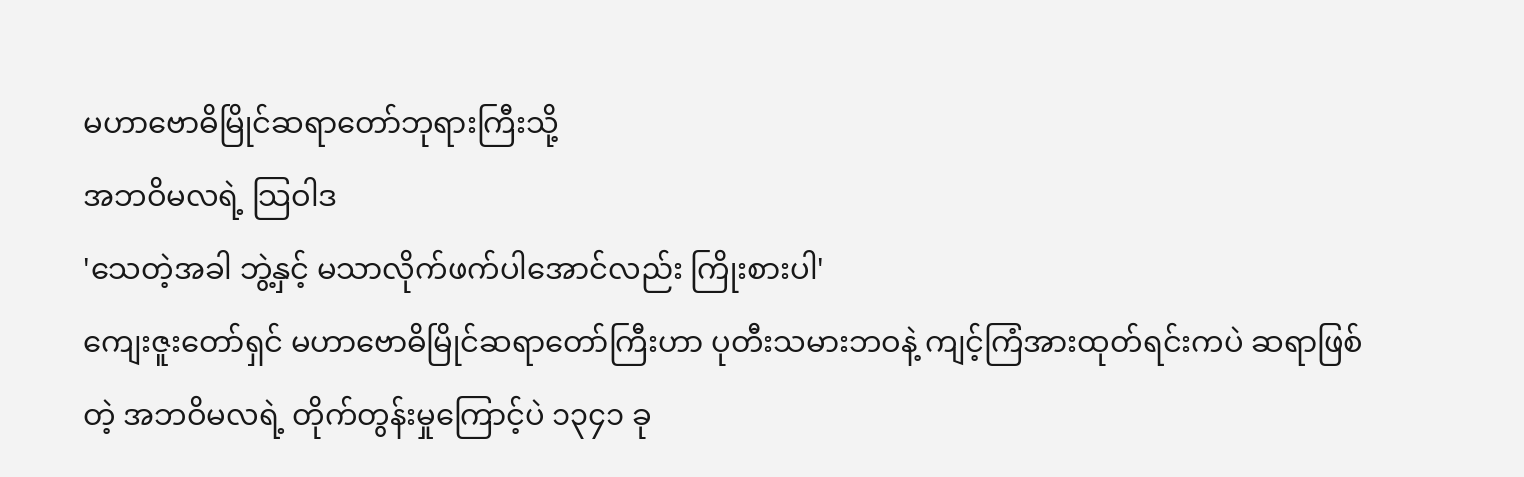မဟာဗောဓိမြိုင်ဆရာတော်ဘုရားကြီးသို့
အဘဝိမလရဲ့ သြဝါဒ
'သေတဲ့အခါ ဘွဲ့နှင့် မသာလိုက်ဖက်ပါအောင်လည်း ကြိုးစားပါ'
ကျေးဇူးတော်ရှင် မဟာဗောဓိမြိုင်ဆရာတော်ကြီးဟာ ပုတီးသမားဘဝနဲ့ ကျင့်ကြံအားထုတ်ရင်းကပဲ ဆရာဖြစ်တဲ့ အဘဝိမလရဲ့ တိုက်တွန်းမှုကြောင့်ပဲ ၁၃၄၁ ခု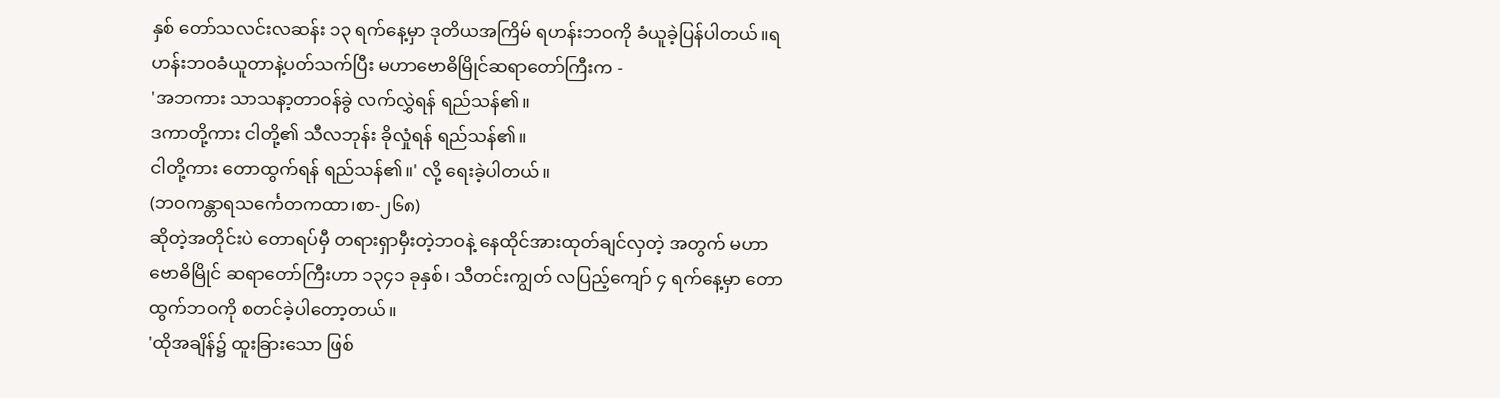နှစ် တော်သလင်းလဆန်း ၁၃ ရက်နေ့မှာ ဒုတိယအကြိမ် ရဟန်းဘဝကို ခံယူခဲ့ပြန်ပါတယ်။ရဟန်းဘဝခံယူတာနဲ့ပတ်သက်ပြီး မဟာဗောဓိမြိုင်ဆရာတော်ကြီးက -
'အဘကား သာသနာ့တာဝန်ခွဲ လက်လွှဲရန် ရည်သန်၏။
ဒကာတို့ကား ငါတို့၏ သီလဘုန်း ခိုလှုံရန် ရည်သန်၏။
ငါတို့ကား တောထွက်ရန် ရည်သန်၏။' လို့ ရေးခဲ့ပါတယ်။
(ဘဝကန္တာရသင်္ကေတကထာ၊စာ-၂၆၈)
ဆိုတဲ့အတိုင်းပဲ တောရပ်မှီ တရားရှာမှီးတဲ့ဘဝနဲ့ နေထိုင်အားထုတ်ချင်လှတဲ့ အတွက် မဟာဗောဓိမြိုင် ဆရာတော်ကြီးဟာ ၁၃၄၁ ခုနှစ်၊ သီတင်းကျွတ် လပြည့်ကျော် ၄ ရက်နေ့မှာ တောထွက်ဘဝကို စတင်ခဲ့ပါတော့တယ်။
'ထိုအချိန်၌ ထူးခြားသော ဖြစ်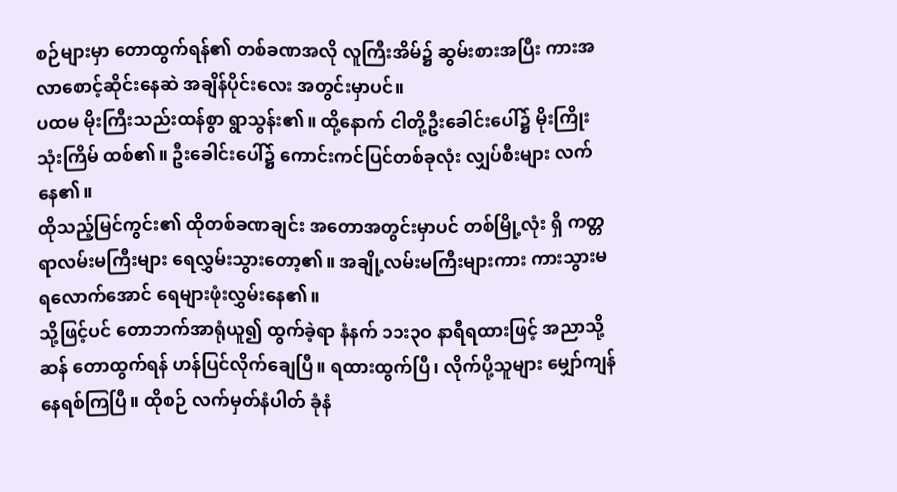စဉ်များမှာ တောထွက်ရန်၏ တစ်ခဏအလို လူကြီးအိမ်၌ ဆွမ်းစားအပြီး ကားအလာစောင့်ဆိုင်းနေဆဲ အချိန်ပိုင်းလေး အတွင်းမှာပင်။
ပထမ မိုးကြီးသည်းထန်စွာ ရွာသွန်း၏။ ထို့နောက် ငါတို့ဦးခေါင်းပေါ်၌ မိုးကြိုးသုံးကြိမ် ထစ်၏။ ဦးခေါင်းပေါ်၌ ကောင်းကင်ပြင်တစ်ခုလုံး လျှပ်စီးများ လက်နေ၏။
ထိုသည့်မြင်ကွင်း၏ ထိုတစ်ခဏချင်း အတောအတွင်းမှာပင် တစ်မြို့လုံး ရှိ ကတ္တရာလမ်းမကြီးများ ရေလွှမ်းသွားတော့၏။ အချို့လမ်းမကြီးများကား ကားသွားမရလောက်အောင် ရေများဖုံးလွှမ်းနေ၏။
သို့ဖြင့်ပင် တောဘက်အာရုံယူ၍ ထွက်ခဲ့ရာ နံနက် ၁၁း၃ဝ နာရီရထားဖြင့် အညာသို့ဆန် တောထွက်ရန် ဟန်ပြင်လိုက်ချေပြီ။ ရထားထွက်ပြီ၊ လိုက်ပို့သူများ မျှော်ကျန်နေရစ်ကြပြီ။ ထိုစဉ် လက်မှတ်နံပါတ် ခုံနံ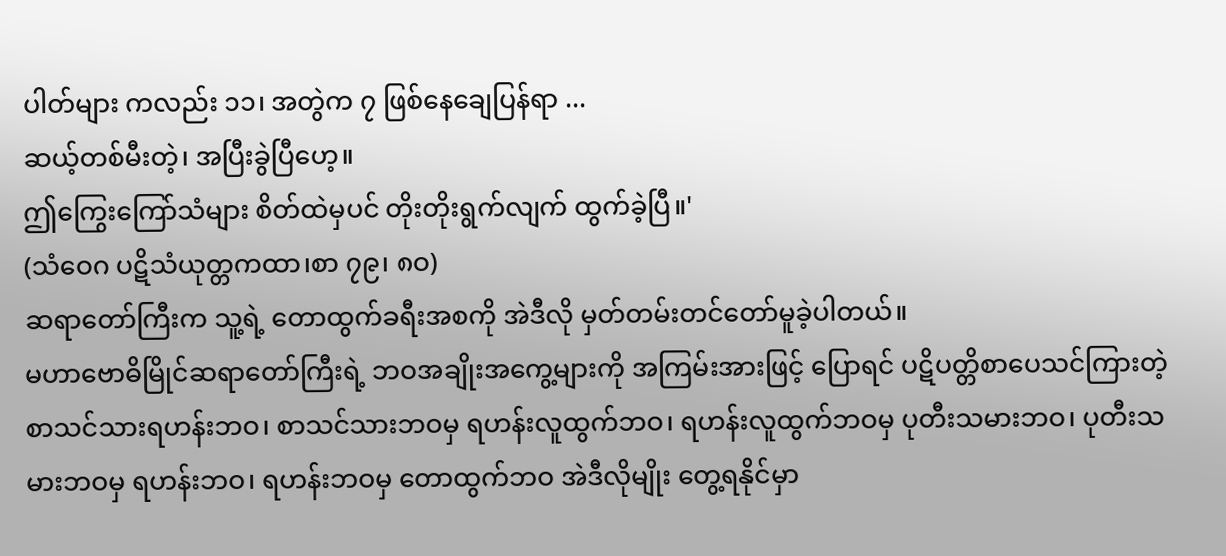ပါတ်များ ကလည်း ၁၁၊ အတွဲက ၇ ဖြစ်နေချေပြန်ရာ ...
ဆယ့်တစ်မီးတဲ့၊ အပြီးခွဲပြီဟေ့။
ဤကြွေးကြော်သံများ စိတ်ထဲမှပင် တိုးတိုးရွက်လျက် ထွက်ခဲ့ပြီ။'
(သံဝေဂ ပဋိသံယုတ္တကထာ၊စာ ၇၉၊ ၈ဝ)
ဆရာတော်ကြီးက သူ့ရဲ့ တောထွက်ခရီးအစကို အဲဒီလို မှတ်တမ်းတင်တော်မူခဲ့ပါတယ်။
မဟာဗောဓိမြိုင်ဆရာတော်ကြီးရဲ့ ဘဝအချိုးအကွေ့များကို အကြမ်းအားဖြင့် ပြောရင် ပဋိပတ္တိစာပေသင်ကြားတဲ့ စာသင်သားရဟန်းဘဝ၊ စာသင်သားဘဝမှ ရဟန်းလူထွက်ဘဝ၊ ရဟန်းလူထွက်ဘဝမှ ပုတီးသမားဘဝ၊ ပုတီးသမားဘဝမှ ရဟန်းဘဝ၊ ရဟန်းဘဝမှ တောထွက်ဘဝ အဲဒီလိုမျိုး တွေ့ရနိုင်မှာ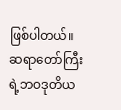ဖြစ်ပါတယ်။ ဆရာတော်ကြီးရဲ့ဘဝဒုတိယ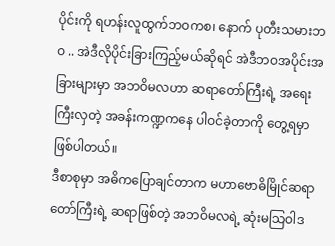ပိုင်းကို ရဟန်းလူထွက်ဘဝကစ၊ နောက် ပုတီးသမားဘဝ .. အဲဒီလိုပိုင်းခြားကြည့်မယ်ဆိုရင် အဲဒီဘဝအပိုင်းအခြားများမှာ အဘဝိမလဟာ ဆရာတော်ကြီးရဲ့ အရေးကြီးလှတဲ့ အခန်းကဏ္ဍကနေ ပါဝင်ခဲ့တာကို တွေ့ရမှာဖြစ်ပါတယ်။
ဒီစာစုမှာ အဓိကပြောချင်တာက မဟာဗောဓိမြိုင်ဆရာတော်ကြီးရဲ့ ဆရာဖြစ်တဲ့ အဘဝိမလရဲ့ ဆုံးမသြဝါဒ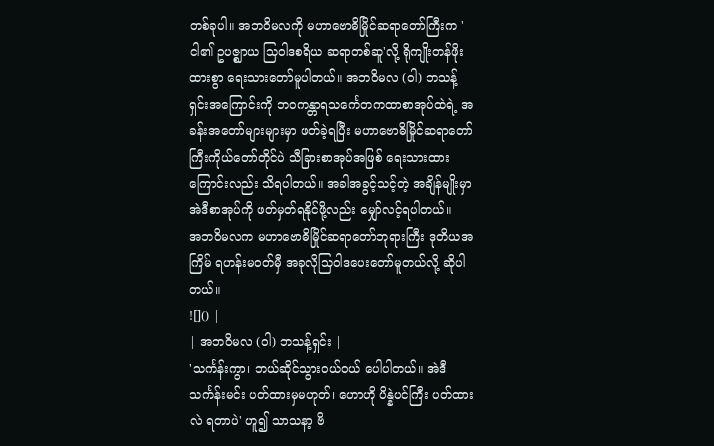တစ်ခုပါ။ အဘဝိမလကို မဟာဗောဓိမြိုင်ဆရာတော်ကြီးက 'ငါ၏ ဥပဇ္ဈာယ သြဝါဒစရိယ ဆရာတစ်ဆူ'လို့ ရိုကျိုးတန်ဖိုးထားစွာ ရေးသားတော်မူပါတယ်။ အဘဝိမလ (ဝါ) ဘသန့်ရှင်းအကြောင်းကို ဘဝကန္တာရသင်္ကေတကထာစာအုပ်ထဲရဲ့ အခန်းအတော်များများမှာ ဖတ်ခဲ့ရပြီး မဟာဗောဓိမြိုင်ဆရာတော်ကြီးကိုယ်တော်တိုင်ပဲ သီခြားစာအုပ်အဖြစ် ရေးသားထားကြောင်းလည်း သိရပါတယ်။ အခါအခွင့်သင့်တဲ့ အချိန်မျိုးမှာ အဲဒီစာအုပ်ကို ဖတ်မှတ်ရနိုင်ဖို့လည်း မျှော်လင့်ရပါတယ်။
အဘဝိမလက မဟာဗောဓိမြိုင်ဆရာတော်ဘုရားကြီး ဒုတိယအကြိမ် ရဟန်းမဝတ်မှီ အခုလိုသြဝါဒပေးတော်မူတယ်လို့ ဆိုပါတယ်။
![]() |
| အဘဝိမလ (ဝါ) ဘသန့်ရှင်း |
'သင်္ကန်းကွာ၊ ဘယ်ဆိုင်သွားဝယ်ဝယ် ပေါပါတယ်။ အဲဒီ သင်္ကန်းမင်း ပတ်ထားမှမဟုတ်၊ ဟောဟို ပိန္နဲပင်ကြီး ပတ်ထားလဲ ရတာပဲ' ဟူ၍ သာသနာ့ ဗိ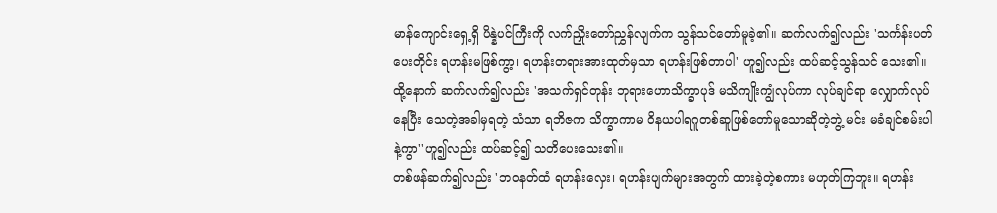မာန်ကျောင်းရှေ့ရှိ ပိန္နဲပင်ကြီးကို လက်ညှိုးတော်ညွှန်လျက်က သွန်သင်တော်မူခဲ့၏။ ဆက်လက်၍လည်း 'သင်္ကန်းပတ်ပေးတိုင်း ရဟန်းမဖြစ်ကွာ့၊ ရဟန်းတရားအားထုတ်မှသာ ရဟန်းဖြစ်တာပါ' ဟူ၍လည်း ထပ်ဆင့်သွန်သင် သေး၏။
ထို့နောက် ဆက်လက်၍လည်း 'အသက်ရှင်တုန်း ဘုရားဟောသိက္ခာပုဒ် မသိကျိုးကျွံလုပ်ကာ လုပ်ချင်ရာ လျှောက်လုပ်နေပြီး သေတဲ့အခါမှရတဲ့ သံသာ ရဘိဇက သိက္ခာကာမ ဝိနယပါရဂူတစ်ဆူဖြစ်တော်မူသောဆိုတဲ့ဘွဲ့ မင်း မခံချင်စမ်းပါနဲ့ကွာ''ဟူ၍လည်း ထပ်ဆင့်၍ သတိပေးသေး၏။
တစ်ဖန်ဆက်၍လည်း 'ဘဝနတ်ထံ ရဟန်းလှေး၊ ရဟန်းပျက်များအတွက် ထားခဲ့တဲ့စကား မဟုတ်ကြဘူး။ ရဟန်း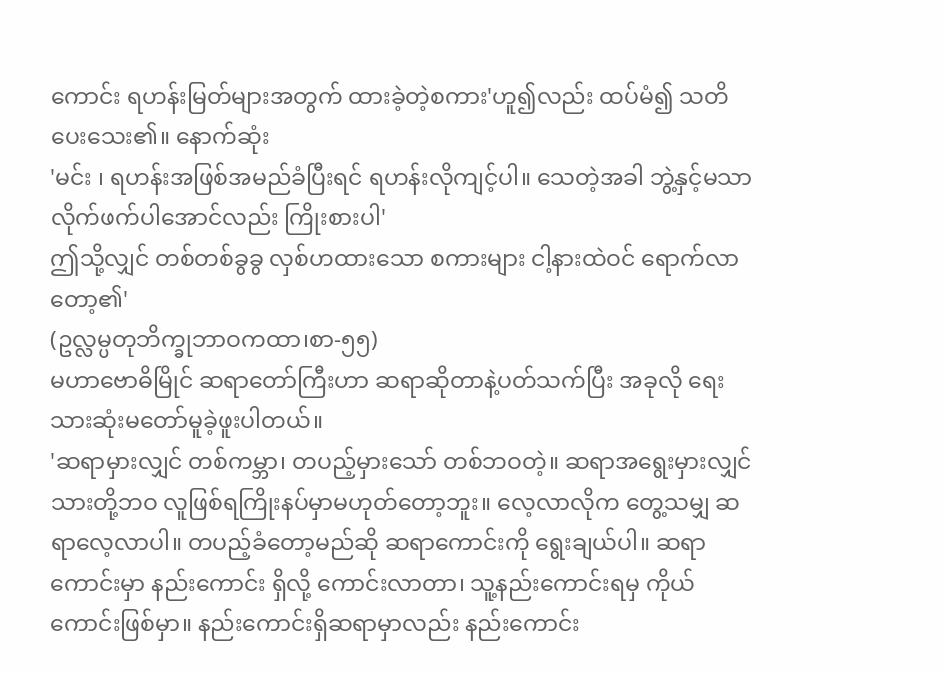ကောင်း ရဟန်းမြတ်များအတွက် ထားခဲ့တဲ့စကား'ဟူ၍လည်း ထပ်မံ၍ သတိပေးသေး၏။ နောက်ဆုံး
'မင်း ၊ ရဟန်းအဖြစ်အမည်ခံပြီးရင် ရဟန်းလိုကျင့်ပါ။ သေတဲ့အခါ ဘွဲ့နှင့်မသာ လိုက်ဖက်ပါအောင်လည်း ကြိုးစားပါ'
ဤသို့လျှင် တစ်တစ်ခွခွ လှစ်ဟထားသော စကားများ ငါ့နားထဲဝင် ရောက်လာတော့၏'
(ဥလ္လမ္ပတုဘိက္ခုဘာဝကထာ၊စာ-၅၅)
မဟာဗောဓိမြိုင် ဆရာတော်ကြီးဟာ ဆရာဆိုတာနဲ့ပတ်သက်ပြီး အခုလို ရေးသားဆုံးမတော်မူခဲ့ဖူးပါတယ်။
'ဆရာမှားလျှင် တစ်ကမ္ဘာ၊ တပည့်မှားသော် တစ်ဘဝတဲ့။ ဆရာအရွေးမှားလျှင် သားတို့ဘဝ လူဖြစ်ရကြိုးနပ်မှာမဟုတ်တော့ဘူး။ လေ့လာလိုက တွေ့သမျှ ဆရာလေ့လာပါ။ တပည့်ခံတော့မည်ဆို ဆရာကောင်းကို ရွေးချယ်ပါ။ ဆရာကောင်းမှာ နည်းကောင်း ရှိလို့ ကောင်းလာတာ၊ သူ့နည်းကောင်းရမှ ကိုယ်ကောင်းဖြစ်မှာ။ နည်းကောင်းရှိဆရာမှာလည်း နည်းကောင်း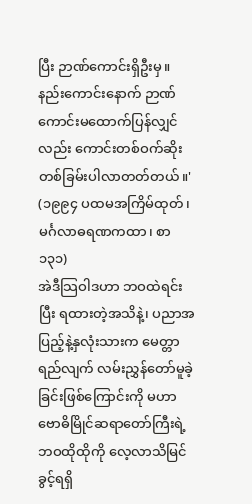ပြီး ဉာဏ်ကောင်းရှိဦးမှ။ နည်းကောင်းနောက် ဉာဏ် ကောင်းမထောက်ပြန်လျှင်လည်း ကောင်းတစ်ဝက်ဆိုးတစ်ခြမ်းပါလာတတ်တယ်။' (၁၉၉၄ ပထမအကြိမ်ထုတ်၊ မင်္ဂလာဓရဏကထာ၊ စာ ၁၃၁)
အဲဒီသြဝါဒဟာ ဘဝထဲရင်းပြီး ရထားတဲ့အသိနဲ့၊ ပညာအပြည့်နဲ့နှလုံးသားက မေတ္တာရည်လျက် လမ်းညွှန်တော်မူခဲ့ခြင်းဖြစ်ကြောင်းကို မဟာဗောဓိမြိုင်ဆရာတော်ကြီးရဲ့ ဘဝထိုထိုကို လေ့လာသိမြင်ခွင့်ရရှိ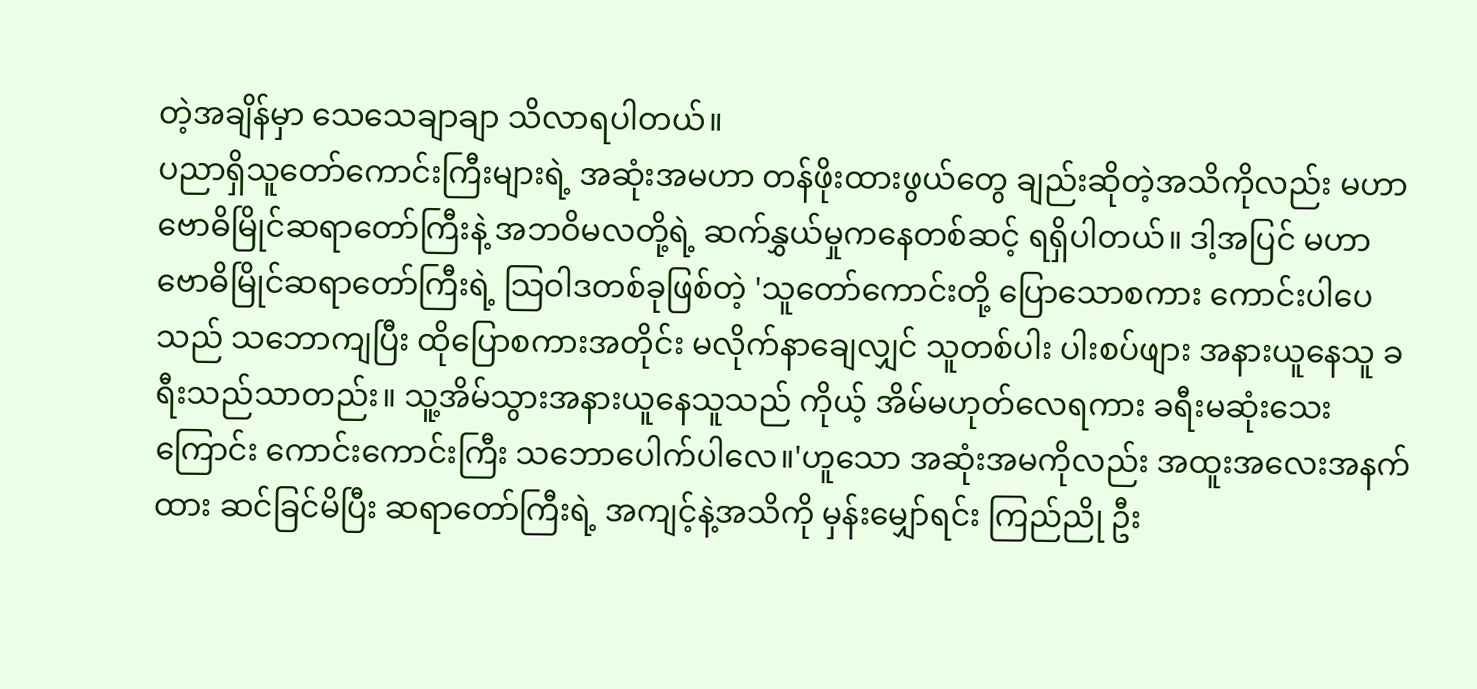တဲ့အချိန်မှာ သေသေချာချာ သိလာရပါတယ်။
ပညာရှိသူတော်ကောင်းကြီးများရဲ့ အဆုံးအမဟာ တန်ဖိုးထားဖွယ်တွေ ချည်းဆိုတဲ့အသိကိုလည်း မဟာဗောဓိမြိုင်ဆရာတော်ကြီးနဲ့ အဘဝိမလတို့ရဲ့ ဆက်နွှယ်မှုကနေတစ်ဆင့် ရရှိပါတယ်။ ဒါ့အပြင် မဟာဗောဓိမြိုင်ဆရာတော်ကြီးရဲ့ သြဝါဒတစ်ခုဖြစ်တဲ့ 'သူတော်ကောင်းတို့ ပြောသောစကား ကောင်းပါပေသည် သဘောကျပြီး ထိုပြောစကားအတိုင်း မလိုက်နာချေလျှင် သူတစ်ပါး ပါးစပ်ဖျား အနားယူနေသူ ခရီးသည်သာတည်း။ သူ့အိမ်သွားအနားယူနေသူသည် ကိုယ့် အိမ်မဟုတ်လေရကား ခရီးမဆုံးသေးကြောင်း ကောင်းကောင်းကြီး သဘောပေါက်ပါလေ။'ဟူသော အဆုံးအမကိုလည်း အထူးအလေးအနက်ထား ဆင်ခြင်မိပြီး ဆရာတော်ကြီးရဲ့ အကျင့်နဲ့အသိကို မှန်းမျှော်ရင်း ကြည်ညို ဦး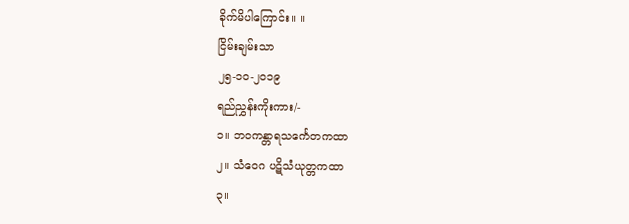ခိုက်မိပါကြောင်း။ ။
ငြိမ်းချမ်းသာ
၂၅-၁ဝ-၂ဝ၁၉
ရည်ညွှန်းကိုးကား/-
၁။ ဘဝကန္တာရသင်္ကေတကထာ
၂။ သံဝေဂ ပဋိသံယုတ္တကထာ
၃။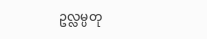ဥလ္လမ္ပတု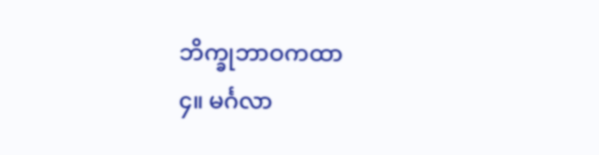ဘိက္ခုဘာဝကထာ
၄။ မင်္ဂလာ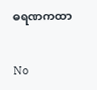ဓရဏကထာ


No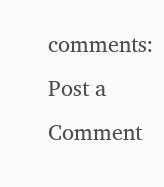comments:
Post a Comment